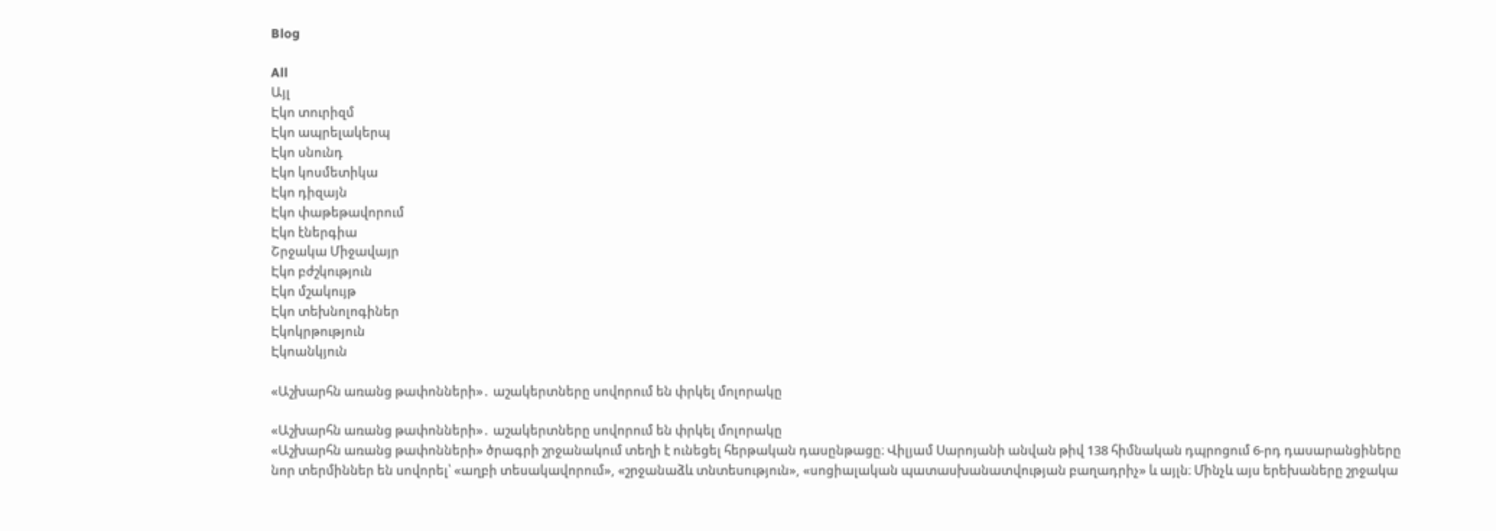Blog

All
Այլ
Էկո տուրիզմ
Էկո ապրելակերպ
Էկո սնունդ
Էկո կոսմետիկա
Էկո դիզայն
Էկո փաթեթավորում
Էկո էներգիա
Շրջակա Միջավայր
Էկո բժշկություն
Էկո մշակույթ
Էկո տեխնոլոգիներ
Էկոկրթություն
Էկոանկյուն

«Աշխարհն առանց թափոնների»․ աշակերտները սովորում են փրկել մոլորակը

«Աշխարհն առանց թափոնների»․ աշակերտները սովորում են փրկել մոլորակը
«Աշխարհն առանց թափոնների» ծրագրի շրջանակում տեղի է ունեցել հերթական դասընթացը։ Վիլյամ Սարոյանի անվան թիվ 138 հիմնական դպրոցում 6-րդ դասարանցիները նոր տերմիններ են սովորել՝ «աղբի տեսակավորում», «շրջանաձև տնտեսություն», «սոցիալական պատասխանատվության բաղադրիչ» և այլն։ Մինչև այս երեխաները շրջակա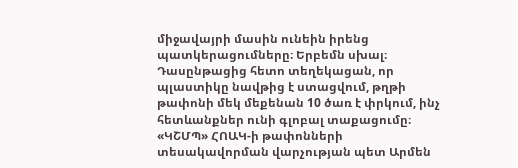միջավայրի մասին ունեին իրենց պատկերացումները։ Երբեմն սխալ։ Դասընթացից հետո տեղեկացան, որ պլաստիկը նավթից է ստացվում, թղթի թափոնի մեկ մեքենան 10 ծառ է փրկում, ինչ հետևանքներ ունի գլոբալ տաքացումը։ «ԿՇՄՊ» ՀՈԱԿ-ի թափոնների տեսակավորման վարչության պետ Արմեն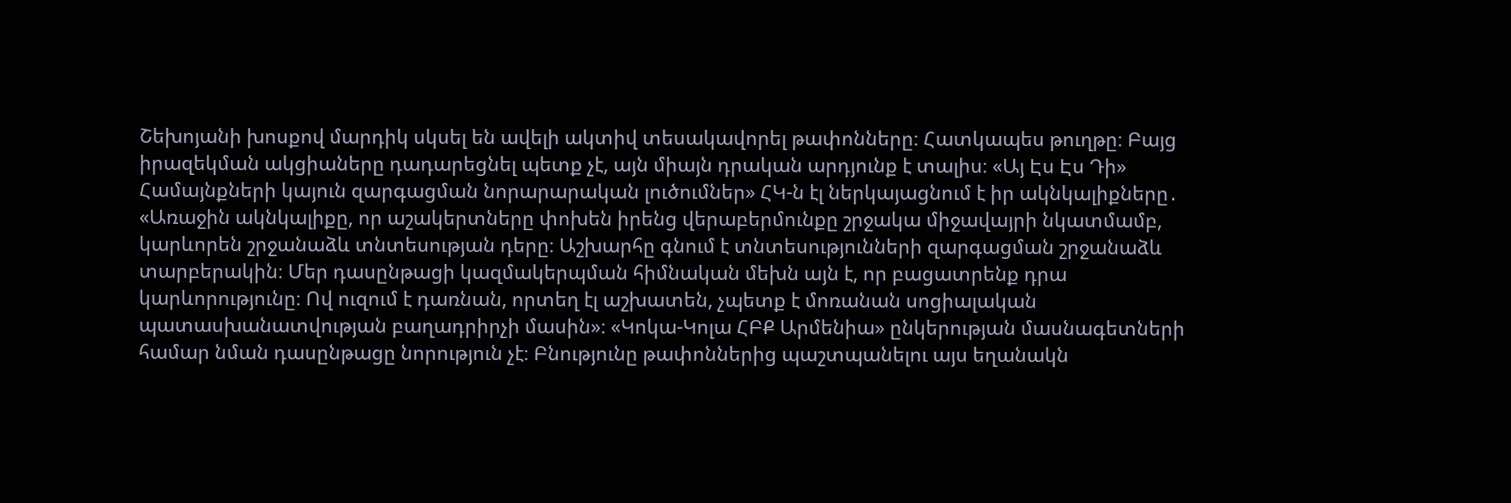Շեխոյանի խոսքով մարդիկ սկսել են ավելի ակտիվ տեսակավորել թափոնները։ Հատկապես թուղթը։ Բայց իրազեկման ակցիաները դադարեցնել պետք չէ, այն միայն դրական արդյունք է տալիս։ «Այ Էս Էս Դի» Համայնքների կայուն զարգացման նորարարական լուծումներ» ՀԿ-ն էլ ներկայացնում է իր ակնկալիքները․ «Առաջին ակնկալիքը, որ աշակերտները փոխեն իրենց վերաբերմունքը շրջակա միջավայրի նկատմամբ, կարևորեն շրջանաձև տնտեսության դերը։ Աշխարհը գնում է տնտեսությունների զարգացման շրջանաձև տարբերակին։ Մեր դասընթացի կազմակերպման հիմնական մեխն այն է, որ բացատրենք դրա կարևորությունը։ Ով ուզում է դառնան, որտեղ էլ աշխատեն, չպետք է մոռանան սոցիալական պատասխանատվության բաղադրիրչի մասին»։ «Կոկա-Կոլա ՀԲՔ Արմենիա» ընկերության մասնագետների համար նման դասընթացը նորություն չէ։ Բնությունը թափոններից պաշտպանելու այս եղանակն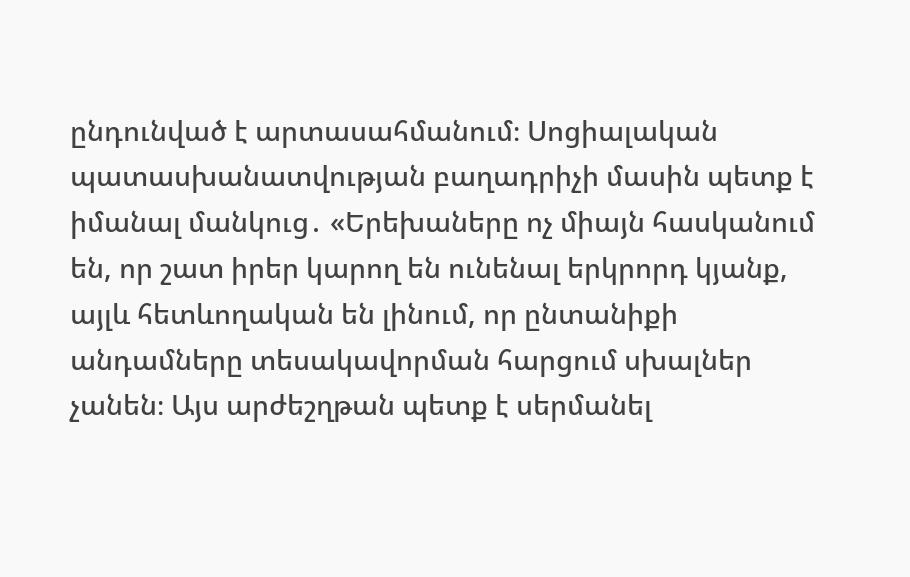ընդունված է արտասահմանում։ Սոցիալական պատասխանատվության բաղադրիչի մասին պետք է իմանալ մանկուց․ «Երեխաները ոչ միայն հասկանում են, որ շատ իրեր կարող են ունենալ երկրորդ կյանք, այլև հետևողական են լինում, որ ընտանիքի անդամները տեսակավորման հարցում սխալներ չանեն։ Այս արժեշղթան պետք է սերմանել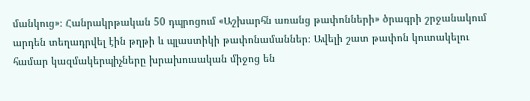մանկուց»։ Հանրակրթական 50 դպրոցում «Աշխարհն առանց թափոնների» ծրագրի շրջանակում արդեն տեղադրվել էին թղթի և պլաստիկի թափոնամաններ։ Ավելի շատ թափոն կուտակելու համար կազմակերպիչները խրախուսական միջոց են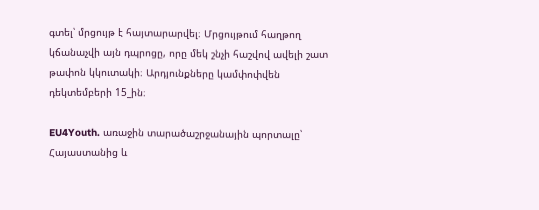գտել՝ մրցույթ է հայտարարվել։ Մրցույթում հաղթող կճանաչվի այն դպրոցը, որը մեկ շնչի հաշվով ավելի շատ թափոն կկուտակի։ Արդյունքները կամփոփվեն դեկտեմբերի 15_ին։

EU4Youth. առաջին տարածաշրջանային պորտալը՝ Հայաստանից և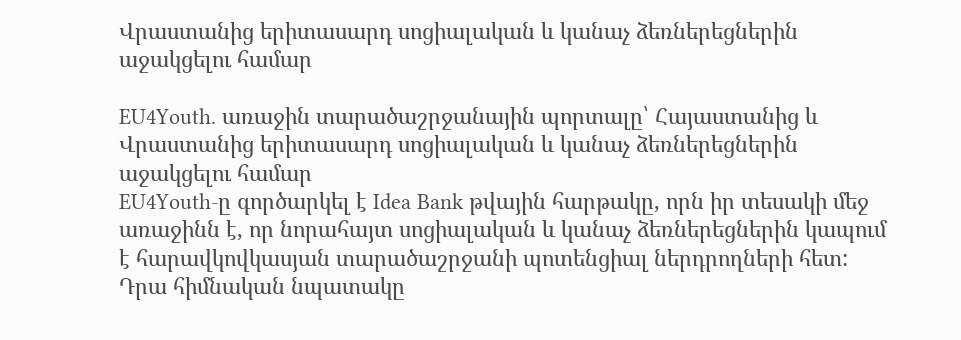Վրաստանից երիտասարդ սոցիալական և կանաչ ձեռներեցներին աջակցելու համար

EU4Youth. առաջին տարածաշրջանային պորտալը՝ Հայաստանից և Վրաստանից երիտասարդ սոցիալական և կանաչ ձեռներեցներին աջակցելու համար
EU4Youth-ը գործարկել է Idea Bank թվային հարթակը, որն իր տեսակի մեջ առաջինն է, որ նորահայտ սոցիալական և կանաչ ձեռներեցներին կապում է հարավկովկասյան տարածաշրջանի պոտենցիալ ներդրողների հետ: Դրա հիմնական նպատակը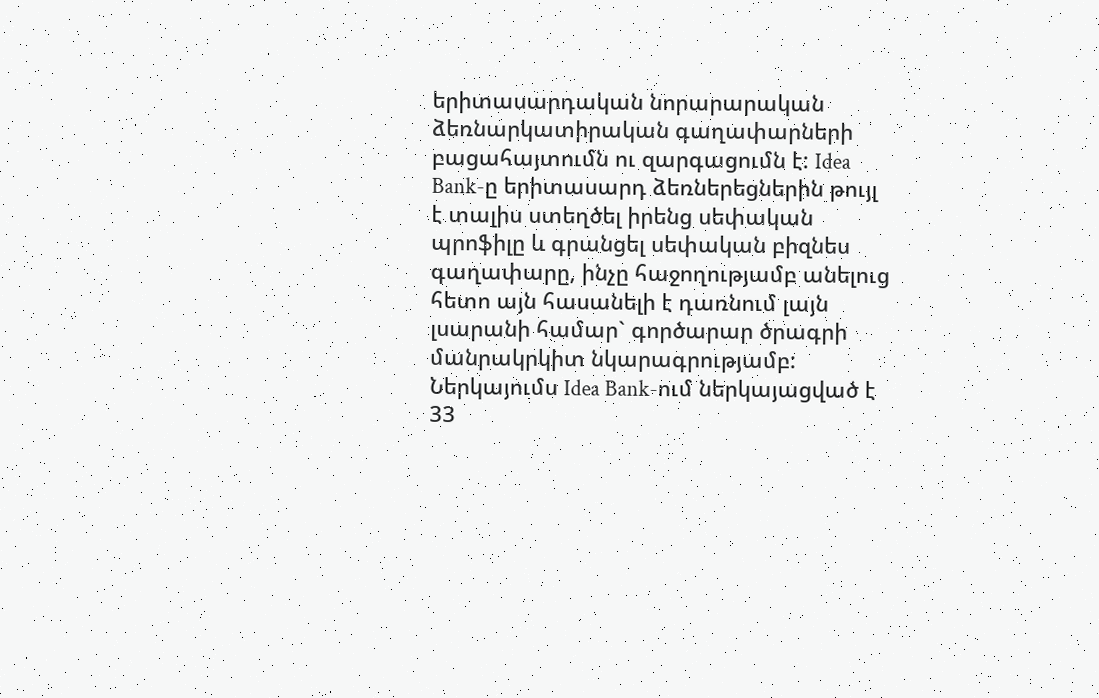երիտասարդական նորարարական ձեռնարկատիրական գաղափարների բացահայտումն ու զարգացումն է: Idea Bank-ը երիտասարդ ձեռներեցներին թույլ է տալիս ստեղծել իրենց սեփական պրոֆիլը և գրանցել սեփական բիզնես գաղափարը, ինչը հաջողությամբ անելուց հետո այն հասանելի է դառնում լայն լսարանի համար` գործարար ծրագրի մանրակրկիտ նկարագրությամբ: Ներկայումս Idea Bank-ում ներկայացված է 33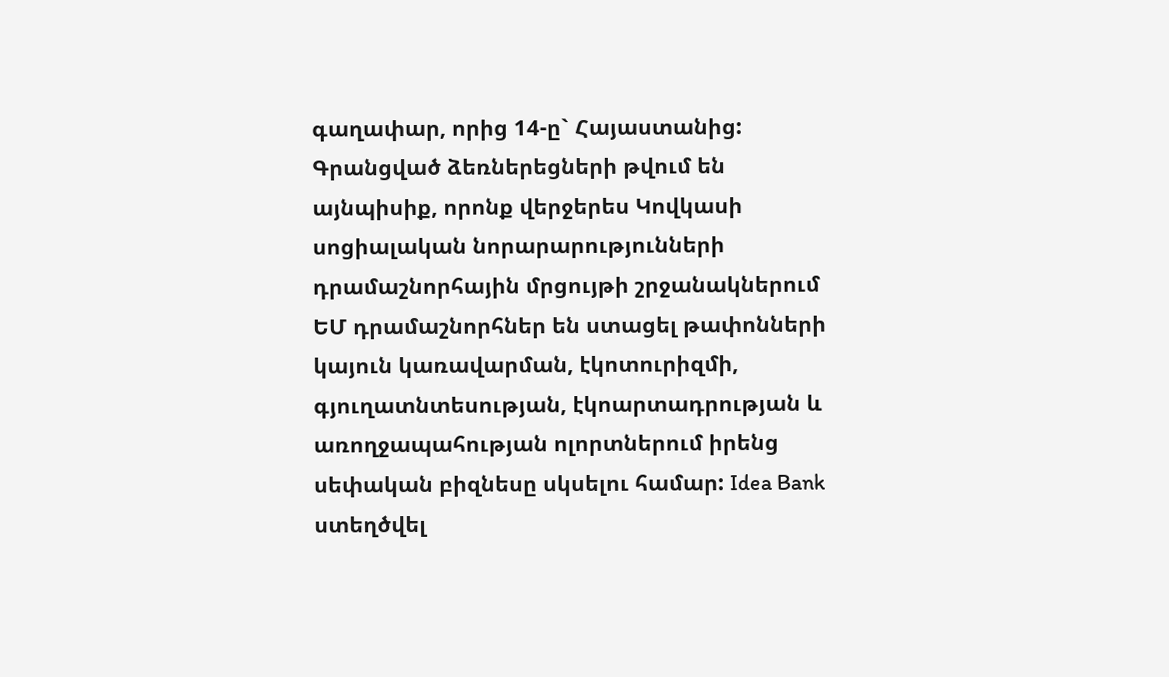գաղափար, որից 14-ը` Հայաստանից: Գրանցված ձեռներեցների թվում են այնպիսիք, որոնք վերջերես Կովկասի սոցիալական նորարարությունների դրամաշնորհային մրցույթի շրջանակներում ԵՄ դրամաշնորհներ են ստացել թափոնների կայուն կառավարման, էկոտուրիզմի, գյուղատնտեսության, էկոարտադրության և առողջապահության ոլորտներում իրենց սեփական բիզնեսը սկսելու համար: Idea Bank ստեղծվել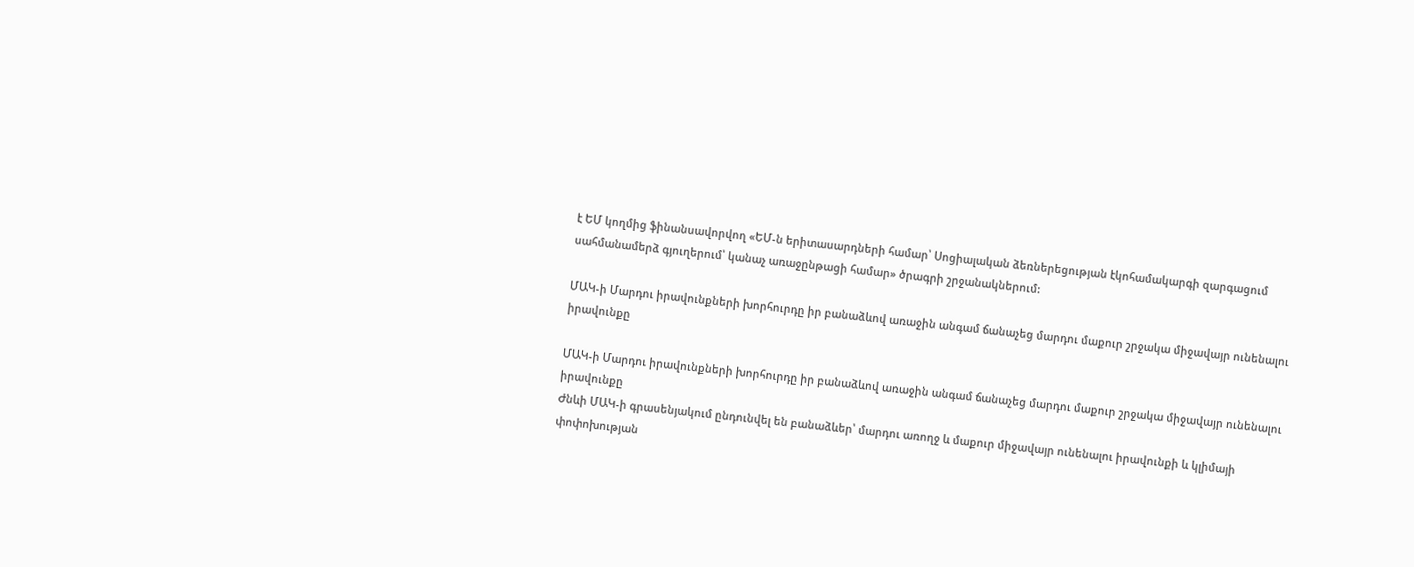է ԵՄ կողմից ֆինանսավորվող «ԵՄ-ն երիտասարդների համար՝ Սոցիալական ձեռներեցության էկոհամակարգի զարգացում սահմանամերձ գյուղերում՝ կանաչ առաջընթացի համար» ծրագրի շրջանակներում:

ՄԱԿ-ի Մարդու իրավունքների խորհուրդը իր բանաձևով առաջին անգամ ճանաչեց մարդու մաքուր շրջակա միջավայր ունենալու իրավունքը

ՄԱԿ-ի Մարդու իրավունքների խորհուրդը իր բանաձևով առաջին անգամ ճանաչեց մարդու մաքուր շրջակա միջավայր ունենալու իրավունքը
Ժնևի ՄԱԿ-ի գրասենյակում ընդունվել են բանաձևեր՝ մարդու առողջ և մաքուր միջավայր ունենալու իրավունքի և կլիմայի փոփոխության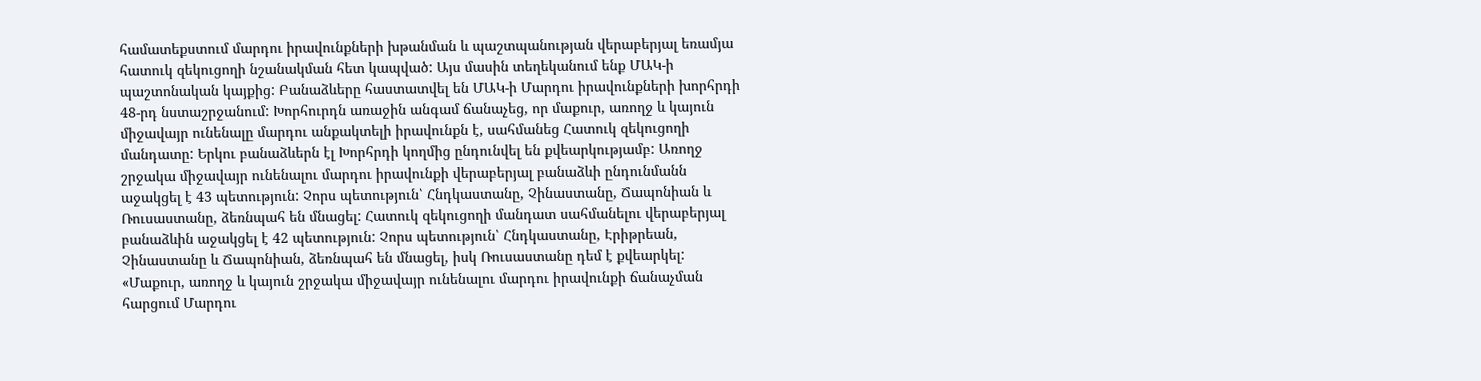համատեքստում մարդու իրավունքների խթանման և պաշտպանության վերաբերյալ եռամյա հատուկ զեկուցողի նշանակման հետ կապված: Այս մասին տեղեկանում ենք ՄԱԿ-ի պաշտոնական կայքից: Բանաձևերը հաստատվել են ՄԱԿ-ի Մարդու իրավունքների խորհրդի 48-րդ նստաշրջանում: Խորհուրդն առաջին անգամ ճանաչեց, որ մաքուր, առողջ և կայուն միջավայր ունենալը մարդու անքակտելի իրավունքն է, սահմանեց Հատուկ զեկուցողի մանդատը: Երկու բանաձևերն էլ Խորհրդի կողմից ընդունվել են քվեարկությամբ: Առողջ շրջակա միջավայր ունենալու մարդու իրավունքի վերաբերյալ բանաձևի ընդունմանն աջակցել է 43 պետություն: Չորս պետություն՝ Հնդկաստանը, Չինաստանը, Ճապոնիան և Ռուսաստանը, ձեռնպահ են մնացել: Հատուկ զեկուցողի մանդատ սահմանելու վերաբերյալ բանաձևին աջակցել է 42 պետություն: Չորս պետություն՝ Հնդկաստանը, Էրիթրեան, Չինաստանը և Ճապոնիան, ձեռնպահ են մնացել, իսկ Ռուսաստանը դեմ է քվեարկել: «Մաքուր, առողջ և կայուն շրջակա միջավայր ունենալու մարդու իրավունքի ճանաչման հարցում Մարդու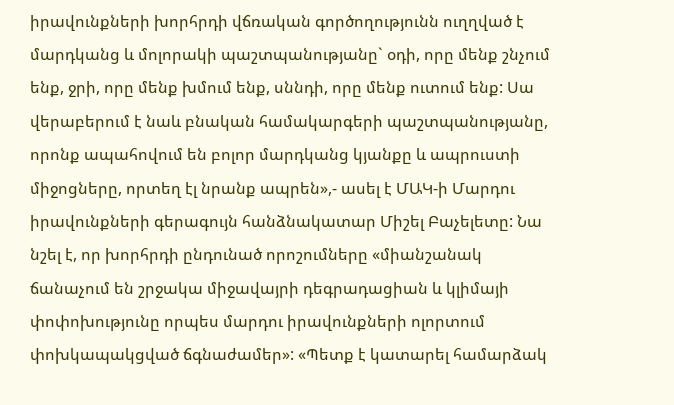իրավունքների խորհրդի վճռական գործողությունն ուղղված է մարդկանց և մոլորակի պաշտպանությանը` օդի, որը մենք շնչում ենք, ջրի, որը մենք խմում ենք, սննդի, որը մենք ուտում ենք: Սա վերաբերում է նաև բնական համակարգերի պաշտպանությանը, որոնք ապահովում են բոլոր մարդկանց կյանքը և ապրուստի միջոցները, որտեղ էլ նրանք ապրեն»,- ասել է ՄԱԿ-ի Մարդու իրավունքների գերագույն հանձնակատար Միշել Բաչելետը: Նա նշել է, որ խորհրդի ընդունած որոշումները «միանշանակ ճանաչում են շրջակա միջավայրի դեգրադացիան և կլիմայի փոփոխությունը որպես մարդու իրավունքների ոլորտում փոխկապակցված ճգնաժամեր»: «Պետք է կատարել համարձակ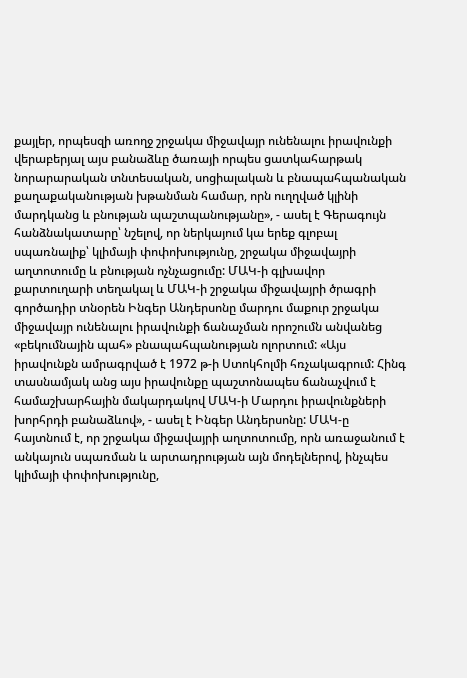քայլեր, որպեսզի առողջ շրջակա միջավայր ունենալու իրավունքի վերաբերյալ այս բանաձևը ծառայի որպես ցատկահարթակ նորարարական տնտեսական, սոցիալական և բնապահպանական քաղաքականության խթանման համար, որն ուղղված կլինի մարդկանց և բնության պաշտպանությանը», - ասել է Գերագույն հանձնակատարը՝ նշելով, որ ներկայում կա երեք գլոբալ սպառնալիք՝ կլիմայի փոփոխությունը, շրջակա միջավայրի աղտոտումը և բնության ոչնչացումը: ՄԱԿ-ի գլխավոր քարտուղարի տեղակալ և ՄԱԿ-ի շրջակա միջավայրի ծրագրի գործադիր տնօրեն Ինգեր Անդերսոնը մարդու մաքուր շրջակա միջավայր ունենալու իրավունքի ճանաչման որոշումն անվանեց «բեկումնային պահ» բնապահպանության ոլորտում: «Այս իրավունքն ամրագրված է 1972 թ-ի Ստոկհոլմի հռչակագրում: Հինգ տասնամյակ անց այս իրավունքը պաշտոնապես ճանաչվում է համաշխարհային մակարդակով ՄԱԿ-ի Մարդու իրավունքների խորհրդի բանաձևով», - ասել է Ինգեր Անդերսոնը: ՄԱԿ-ը հայտնում է, որ շրջակա միջավայրի աղտոտումը, որն առաջանում է անկայուն սպառման և արտադրության այն մոդելներով, ինչպես կլիմայի փոփոխությունը,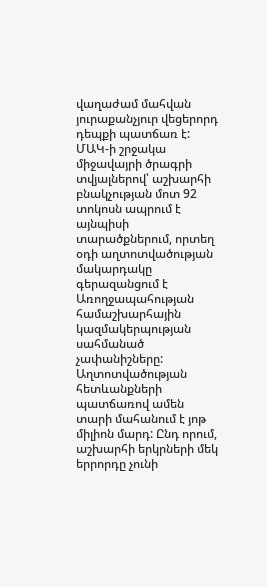վաղաժամ մահվան յուրաքանչյուր վեցերորդ դեպքի պատճառ է: ՄԱԿ-ի շրջակա միջավայրի ծրագրի տվյալներով՝ աշխարհի բնակչության մոտ 92 տոկոսն ապրում է այնպիսի տարածքներում, որտեղ օդի աղտոտվածության մակարդակը գերազանցում է Առողջապահության համաշխարհային կազմակերպության սահմանած չափանիշները: Աղտոտվածության հետևանքների պատճառով ամեն տարի մահանում է յոթ միլիոն մարդ: Ընդ որում, աշխարհի երկրների մեկ երրորդը չունի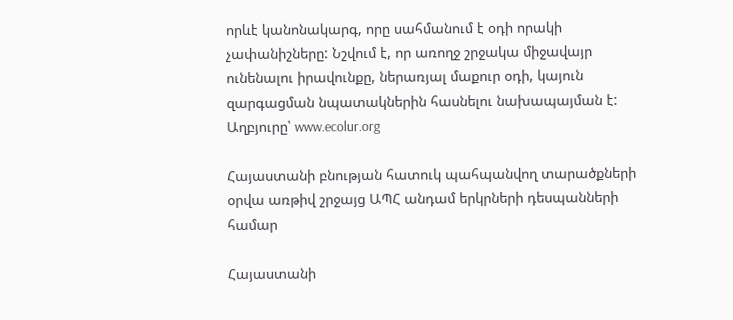որևէ կանոնակարգ, որը սահմանում է օդի որակի չափանիշները: Նշվում է, որ առողջ շրջակա միջավայր ունենալու իրավունքը, ներառյալ մաքուր օդի, կայուն զարգացման նպատակներին հասնելու նախապայման է: Աղբյուրը՝ www.ecolur.org

Հայաստանի բնության հատուկ պահպանվող տարածքների օրվա առթիվ շրջայց ԱՊՀ անդամ երկրների դեսպանների համար

Հայաստանի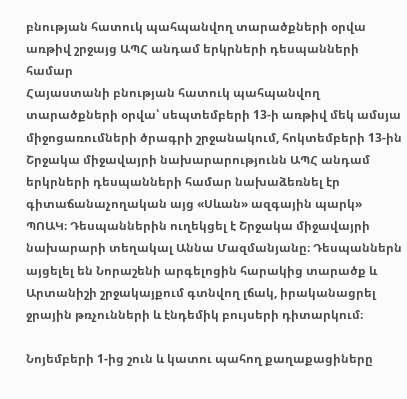բնության հատուկ պահպանվող տարածքների օրվա առթիվ շրջայց ԱՊՀ անդամ երկրների դեսպանների համար
Հայաստանի բնության հատուկ պահպանվող տարածքների օրվա՝ սեպտեմբերի 13-ի առթիվ մեկ ամսյա միջոցառումների ծրագրի շրջանակում, հոկտեմբերի 13-ին Շրջակա միջավայրի նախարարությունն ԱՊՀ անդամ երկրների դեսպանների համար նախաձեռնել էր գիտաճանաչողական այց «Սևան» ազգային պարկ»  ՊՈԱԿ։ Դեսպաններին ուղեկցել է Շրջակա միջավայրի նախարարի տեղակալ Աննա Մազմանյանը։ Դեսպաններն այցելել են Նորաշենի արգելոցին հարակից տարածք և Արտանիշի շրջակայքում գտնվող լճակ, իրականացրել ջրային թռչունների և էնդեմիկ բույսերի դիտարկում։

Նոյեմբերի 1-ից շուն և կատու պահող քաղաքացիները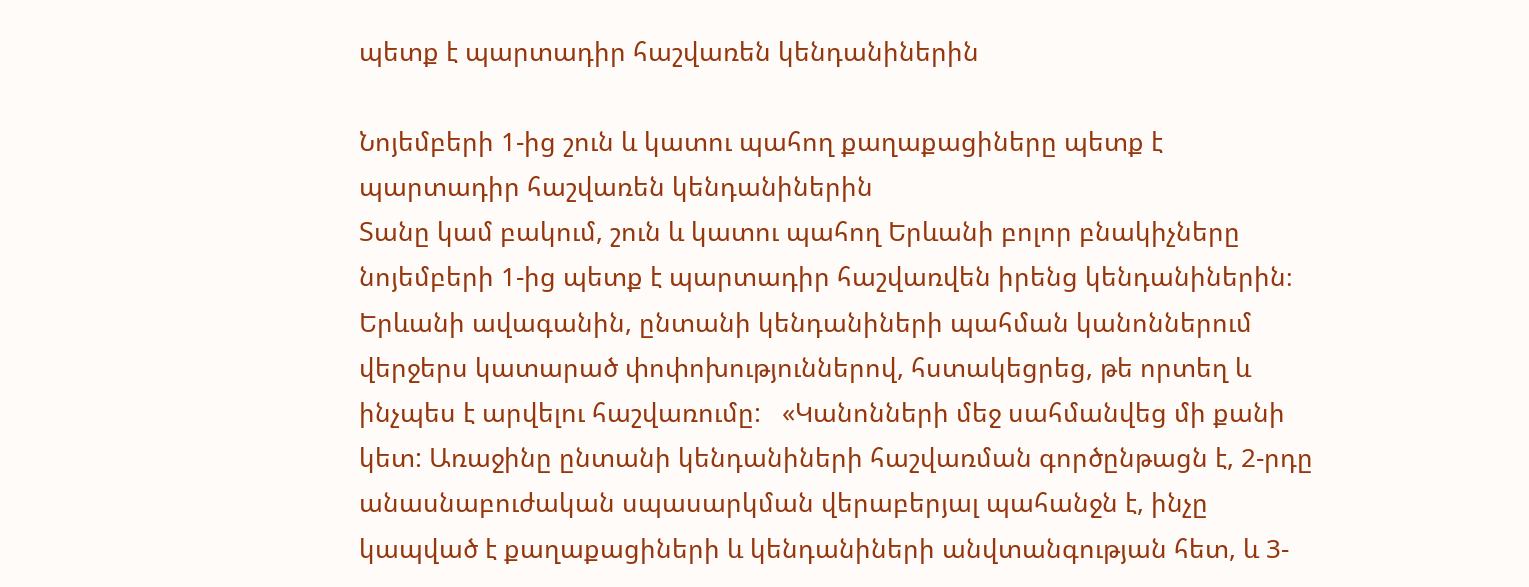պետք է պարտադիր հաշվառեն կենդանիներին

Նոյեմբերի 1-ից շուն և կատու պահող քաղաքացիները պետք է պարտադիր հաշվառեն կենդանիներին
Տանը կամ բակում, շուն և կատու պահող Երևանի բոլոր բնակիչները նոյեմբերի 1-ից պետք է պարտադիր հաշվառվեն իրենց կենդանիներին։ Երևանի ավագանին, ընտանի կենդանիների պահման կանոններում վերջերս կատարած փոփոխություններով, հստակեցրեց, թե որտեղ և ինչպես է արվելու հաշվառումը:   «Կանոնների մեջ սահմանվեց մի քանի կետ: Առաջինը ընտանի կենդանիների հաշվառման գործընթացն է, 2-րդը անասնաբուժական սպասարկման վերաբերյալ պահանջն է, ինչը կապված է քաղաքացիների և կենդանիների անվտանգության հետ, և 3-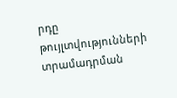րդը թույլտվությունների տրամադրման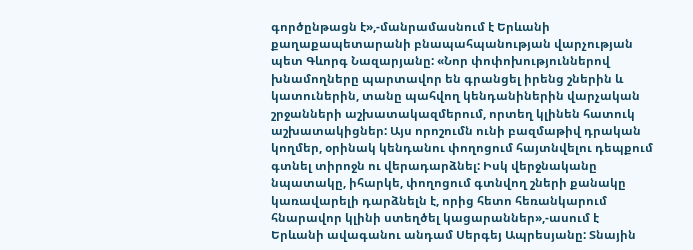գործընթացն է»,-մանրամասնում է Երևանի քաղաքապետարանի բնապահպանության վարչության պետ Գևորգ Նազարյանը: «Նոր փոփոխություններով խնամողները պարտավոր են գրանցել իրենց շներին և կատուներին, տանը պահվող կենդանիներին վարչական շրջանների աշխատակազմերում, որտեղ կլինեն հատուկ աշխատակիցներ: Այս որոշումն ունի բազմաթիվ դրական կողմեր, օրինակ կենդանու փողոցում հայտնվելու դեպքում գտնել տիրոջն ու վերադարձնել: Իսկ վերջնականը նպատակը, իհարկե, փողոցում գտնվող շների քանակը կառավարելի դարձնելն է, որից հետո հեռանկարում հնարավոր կլինի ստեղծել կացարաններ»,-ասում է Երևանի ավագանու անդամ Սերգեյ Ապրեսյանը: Տնային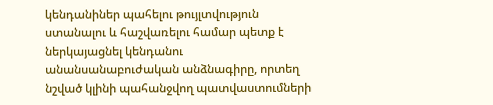կենդանիներ պահելու թույլտվություն ստանալու և հաշվառելու համար պետք է ներկայացնել կենդանու անանսանաբուժական անձնագիրը, որտեղ նշված կլինի պահանջվող պատվաստումների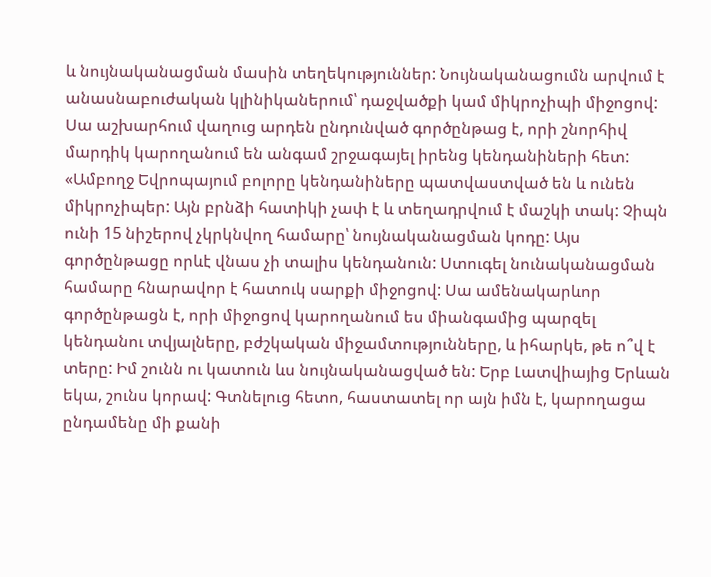և նույնականացման մասին տեղեկություններ: Նույնականացումն արվում է անասնաբուժական կլինիկաներում՝ դաջվածքի կամ միկրոչիպի միջոցով: Սա աշխարհում վաղուց արդեն ընդունված գործընթաց է, որի շնորհիվ մարդիկ կարողանում են անգամ շրջագայել իրենց կենդանիների հետ: «Ամբողջ Եվրոպայում բոլորը կենդանիները պատվաստված են և ունեն միկրոչիպեր: Այն բրնձի հատիկի չափ է և տեղադրվում է մաշկի տակ: Չիպն ունի 15 նիշերով չկրկնվող համարը՝ նույնականացման կոդը: Այս գործընթացը որևէ վնաս չի տալիս կենդանուն: Ստուգել նունականացման համարը հնարավոր է հատուկ սարքի միջոցով: Սա ամենակարևոր գործընթացն է, որի միջոցով կարողանում ես միանգամից պարզել կենդանու տվյալները, բժշկական միջամտությունները, և իհարկե, թե ո՞վ է տերը: Իմ շունն ու կատուն ևս նույնականացված են: Երբ Լատվիայից Երևան եկա, շունս կորավ: Գտնելուց հետո, հաստատել որ այն իմն է, կարողացա ընդամենը մի քանի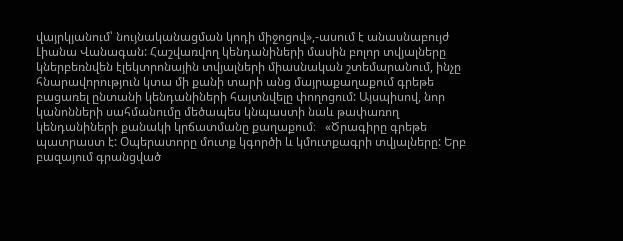վայրկյանում՝ նույնականացման կոդի միջոցով»,-ասում է անասնաբույժ Լիանա Վանագան: Հաշվառվող կենդանիների մասին բոլոր տվյալները կներբեռնվեն էլեկտրոնային տվյալների միասնական շտեմարանում, ինչը հնարավորություն կտա մի քանի տարի անց մայրաքաղաքում գրեթե բացառել ընտանի կենդանիների հայտնվելը փողոցում: Այսպիսով, նոր կանոնների սահմանումը մեծապես կնպաստի նաև թափառող կենդանիների քանակի կրճատմանը քաղաքում։   «Ծրագիրը գրեթե պատրաստ է: Օպերատորը մուտք կգործի և կմուտքագրի տվյալները: Երբ բազայում գրանցված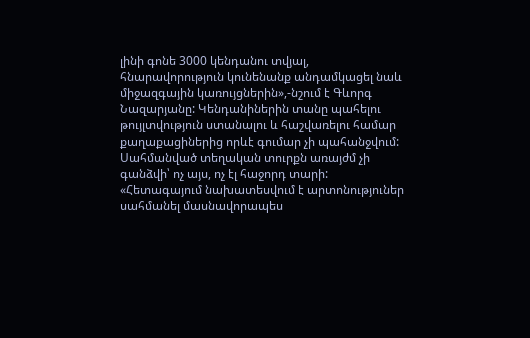լինի գոնե 3000 կենդանու տվյալ, հնարավորություն կունենանք անդամկացել նաև միջազգային կառույցներին»,-նշում է Գևորգ Նազարյանը: Կենդանիներին տանը պահելու թույլտվություն ստանալու և հաշվառելու համար քաղաքացիներից որևէ գումար չի պահանջվում: Սահմանված տեղական տուրքն առայժմ չի գանձվի՝ ոչ այս, ոչ էլ հաջորդ տարի: «Հետագայում նախատեսվում է արտոնություներ սահմանել մասնավորապես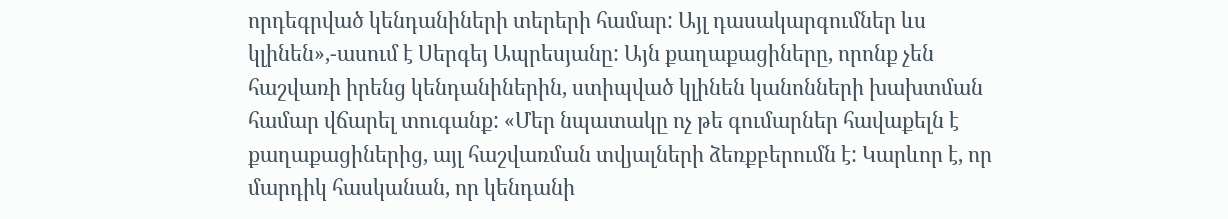որդեգրված կենդանիների տերերի համար: Այլ դասակարգումներ ևս կլինեն»,-ասում է Սերգեյ Ապրեսյանը: Այն քաղաքացիները, որոնք չեն հաշվառի իրենց կենդանիներին, ստիպված կլինեն կանոնների խախտման համար վճարել տուգանք: «Մեր նպատակը ոչ թե գումարներ հավաքելն է քաղաքացիներից, այլ հաշվառման տվյալների ձեռքբերումն է: Կարևոր է, որ մարդիկ հասկանան, որ կենդանի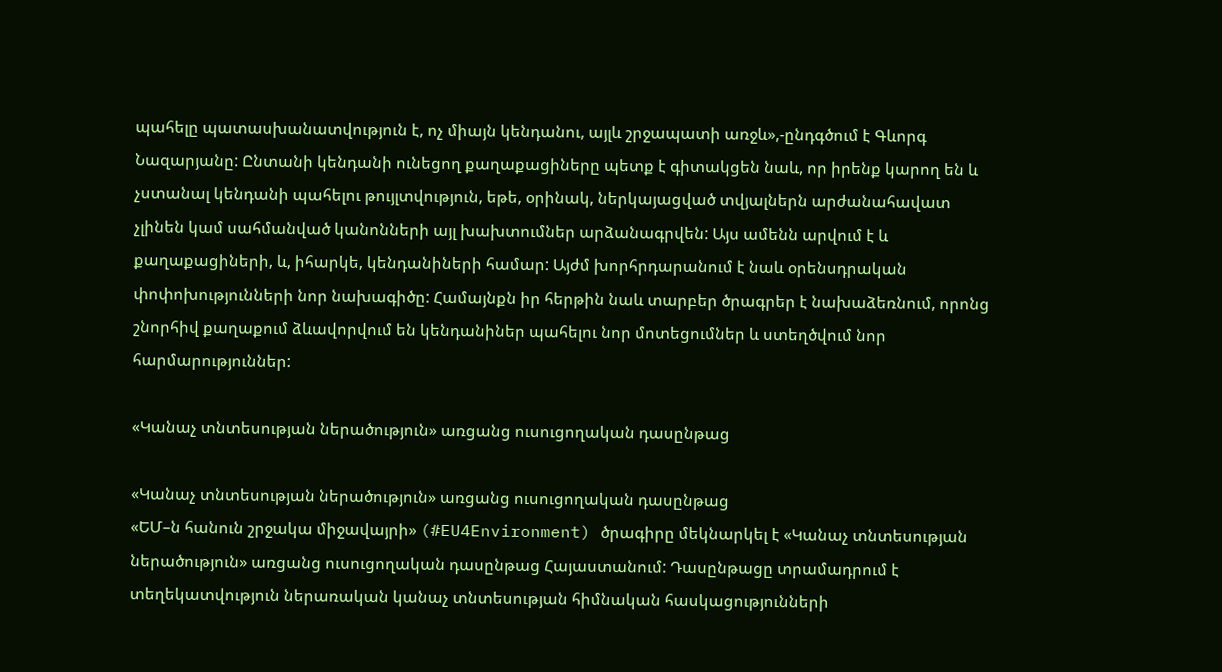պահելը պատասխանատվություն է, ոչ միայն կենդանու, այլև շրջապատի առջև»,-ընդգծում է Գևորգ Նազարյանը: Ընտանի կենդանի ունեցող քաղաքացիները պետք է գիտակցեն նաև, որ իրենք կարող են և չստանալ կենդանի պահելու թույլտվություն, եթե, օրինակ, ներկայացված տվյալներն արժանահավատ չլինեն կամ սահմանված կանոնների այլ խախտումներ արձանագրվեն: Այս ամենն արվում է և քաղաքացիների, և, իհարկե, կենդանիների համար: Այժմ խորհրդարանում է նաև օրենսդրական փոփոխությունների նոր նախագիծը: Համայնքն իր հերթին նաև տարբեր ծրագրեր է նախաձեռնում, որոնց շնորհիվ քաղաքում ձևավորվում են կենդանիներ պահելու նոր մոտեցումներ և ստեղծվում նոր հարմարություններ:

«Կանաչ տնտեսության ներածություն» առցանց ուսուցողական դասընթաց

«Կանաչ տնտեսության ներածություն» առցանց ուսուցողական դասընթաց
«ԵՄ–ն հանուն շրջակա միջավայրի» (#EU4Environment) ծրագիրը մեկնարկել է «Կանաչ տնտեսության ներածություն» առցանց ուսուցողական դասընթաց Հայաստանում: Դասընթացը տրամադրում է տեղեկատվություն ներառական կանաչ տնտեսության հիմնական հասկացությունների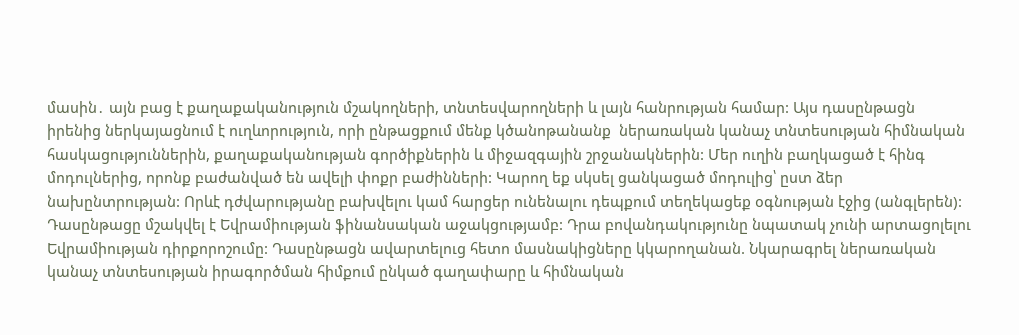մասին․ այն բաց է քաղաքականություն մշակողների, տնտեսվարողների և լայն հանրության համար: Այս դասընթացն իրենից ներկայացնում է ուղևորություն, որի ընթացքում մենք կծանոթանանք  ներառական կանաչ տնտեսության հիմնական հասկացություններին, քաղաքականության գործիքներին և միջազգային շրջանակներին: Մեր ուղին բաղկացած է հինգ մոդուլներից, որոնք բաժանված են ավելի փոքր բաժինների: Կարող եք սկսել ցանկացած մոդուլից՝ ըստ ձեր նախընտրության: Որևէ դժվարությանը բախվելու կամ հարցեր ունենալու դեպքում տեղեկացեք օգնության էջից (անգլերեն): Դասընթացը մշակվել է Եվրամիության ֆինանսական աջակցությամբ: Դրա բովանդակությունը նպատակ չունի արտացոլելու Եվրամիության դիրքորոշումը: Դասընթացն ավարտելուց հետո մասնակիցները կկարողանան. Նկարագրել ներառական կանաչ տնտեսության իրագործման հիմքում ընկած գաղափարը և հիմնական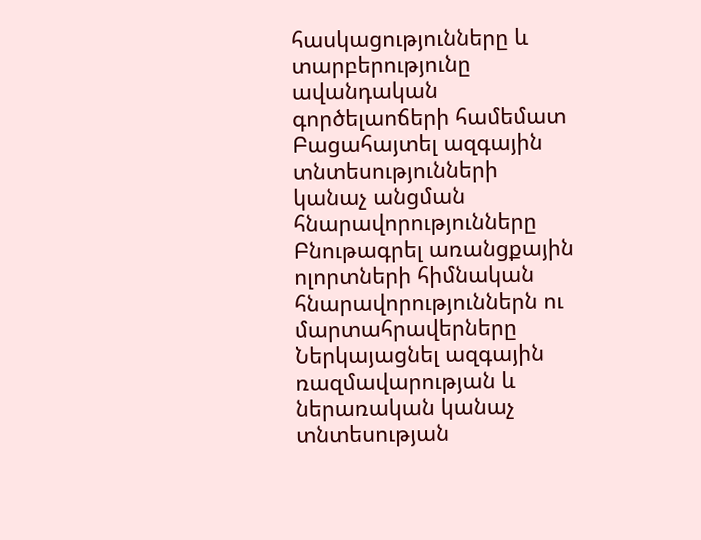հասկացությունները և տարբերությունը ավանդական գործելաոճերի համեմատ Բացահայտել ազգային տնտեսությունների կանաչ անցման հնարավորությունները Բնութագրել առանցքային ոլորտների հիմնական հնարավորություններն ու մարտահրավերները Ներկայացնել ազգային ռազմավարության և ներառական կանաչ տնտեսության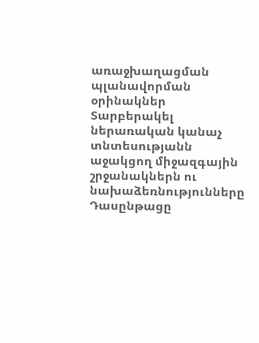առաջխաղացման պլանավորման օրինակներ Տարբերակել ներառական կանաչ տնտեսությանն աջակցող միջազգային շրջանակներն ու նախաձեռնությունները
Դասընթացը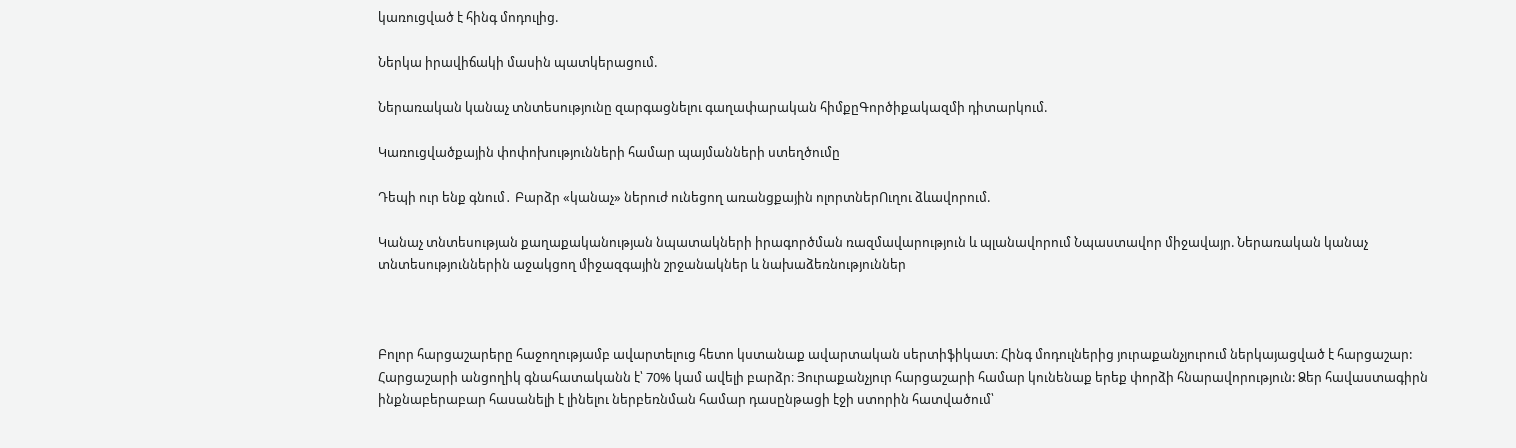կառուցված է հինգ մոդուլից.

Ներկա իրավիճակի մասին պատկերացում.

Ներառական կանաչ տնտեսությունը զարգացնելու գաղափարական հիմքըԳործիքակազմի դիտարկում.

Կառուցվածքային փոփոխությունների համար պայմանների ստեղծումը

Դեպի ուր ենք գնում․ Բարձր «կանաչ» ներուժ ունեցող առանցքային ոլորտներՈւղու ձևավորում.

Կանաչ տնտեսության քաղաքականության նպատակների իրագործման ռազմավարություն և պլանավորում Նպաստավոր միջավայր. Ներառական կանաչ տնտեսություններին աջակցող միջազգային շրջանակներ և նախաձեռնություններ



Բոլոր հարցաշարերը հաջողությամբ ավարտելուց հետո կստանաք ավարտական սերտիֆիկատ։ Հինգ մոդուլներից յուրաքանչյուրում ներկայացված է հարցաշար: Հարցաշարի անցողիկ գնահատականն է՝ 70% կամ ավելի բարձր։ Յուրաքանչյուր հարցաշարի համար կունենաք երեք փորձի հնարավորություն: Ձեր հավաստագիրն ինքնաբերաբար հասանելի է լինելու ներբեռնման համար դասընթացի էջի ստորին հատվածում՝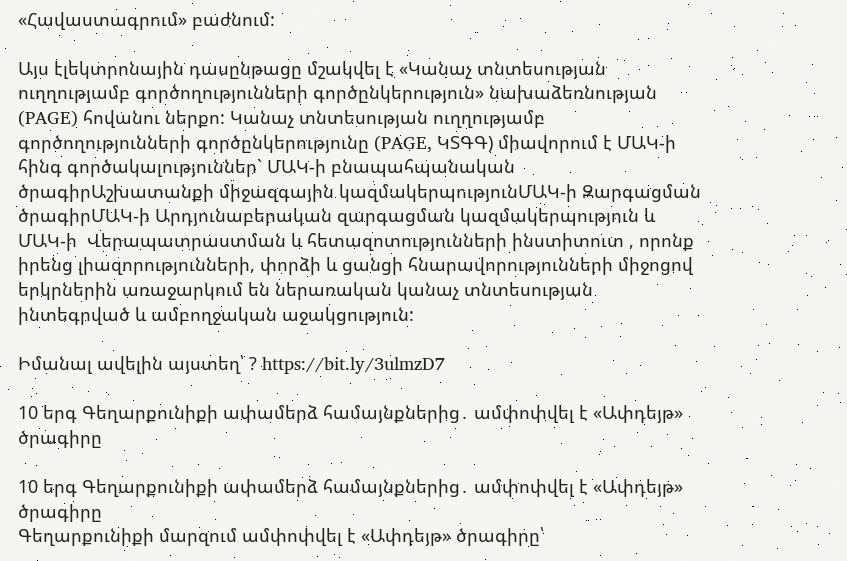«Հավաստագրում» բաժնում:

Այս էլեկտրոնային դասընթացը մշակվել է «Կանաչ տնտեսության ուղղությամբ գործողությունների գործընկերություն» նախաձեռնության (PAGE) հովանու ներքո: Կանաչ տնտեսության ուղղությամբ գործողությունների գործընկերությունը (PAGE, ԿՏԳԳ) միավորում է ՄԱԿ-ի հինգ գործակալություններ` ՄԱԿ-ի բնապահպանական ծրագիրԱշխատանքի միջազգային կազմակերպությունՄԱԿ-ի Զարգացման ծրագիրՄԱԿ-ի Արդյունաբերական զարգացման կազմակերպություն և ՄԱԿ-ի  Վերապատրաստման և հետազոտությունների ինստիտուտ , որոնք իրենց լիազորությունների, փորձի և ցանցի հնարավորությունների միջոցով երկրներին առաջարկում են ներառական կանաչ տնտեսության ինտեգրված և ամբողջական աջակցություն:

Իմանալ ավելին այստեղ՝ ? https://bit.ly/3ulmzD7

10 երգ Գեղարքունիքի ափամերձ համայնքներից․ ամփոփվել է «Ափդեյթ» ծրագիրը

10 երգ Գեղարքունիքի ափամերձ համայնքներից․ ամփոփվել է «Ափդեյթ» ծրագիրը
Գեղարքունիքի մարզում ամփոփվել է «Ափդեյթ» ծրագիրը՝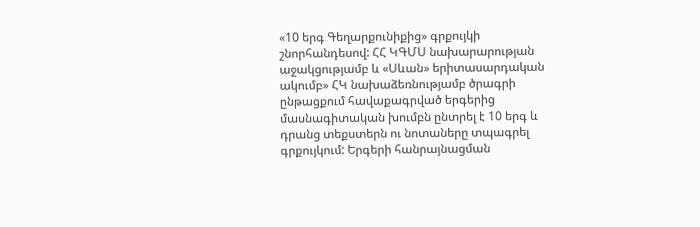«10 երգ Գեղարքունիքից» գրքույկի շնորհանդեսով: ՀՀ ԿԳՄՍ նախարարության աջակցությամբ և «Սևան» երիտասարդական ակումբ» ՀԿ նախաձեռնությամբ ծրագրի ընթացքում հավաքագրված երգերից մասնագիտական խումբն ընտրել է 10 երգ և դրանց տեքստերն ու նոտաները տպագրել գրքույկում: Երգերի հանրայնացման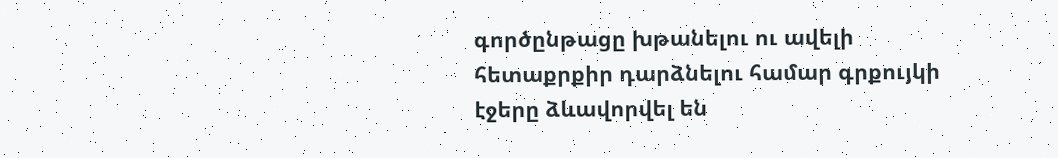գործընթացը խթանելու ու ավելի հետաքրքիր դարձնելու համար գրքույկի էջերը ձևավորվել են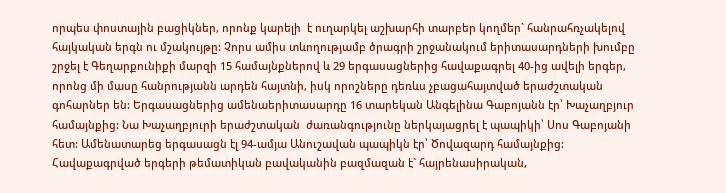որպես փոստային բացիկներ, որոնք կարելի  է ուղարկել աշխարհի տարբեր կողմեր` հանրահռչակելով հայկական երգն ու մշակույթը: Չորս ամիս տևողությամբ ծրագրի շրջանակում երիտասարդների խումբը շրջել է Գեղարքունիքի մարզի 15 համայնքներով և 29 երգասացներից հավաքագրել 40-ից ավելի երգեր, որոնց մի մասը հանրությանն արդեն հայտնի, իսկ որոշները դեռևս չբացահայտված երաժշտական գոհարներ են: Երգասացներից ամենաերիտասարդը 16 տարեկան Անգելինա Գաբոյանն էր՝ Խաչաղբյուր համայնքից: Նա Խաչաղբյուրի երաժշտական  ժառանգությունը ներկայացրել է պապիկի՝ Սոս Գաբոյանի հետ: Ամենատարեց երգասացն էլ 94-ամյա Անուշավան պապիկն էր՝ Ծովազարդ համայնքից: Հավաքագրված երգերի թեմատիկան բավականին բազմազան է` հայրենասիրական,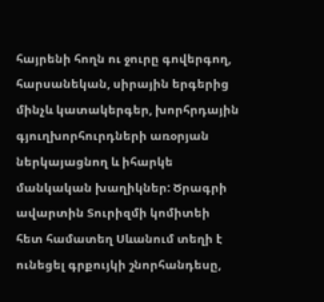հայրենի հողն ու ջուրը գովերգող, հարսանեկան, սիրային երգերից մինչև կատակերգեր, խորհրդային գյուղխորհուրդների առօրյան ներկայացնող և իհարկե մանկական խաղիկներ: Ծրագրի ավարտին Տուրիզմի կոմիտեի հետ համատեղ Սևանում տեղի է ունեցել գրքույկի շնորհանդեսը,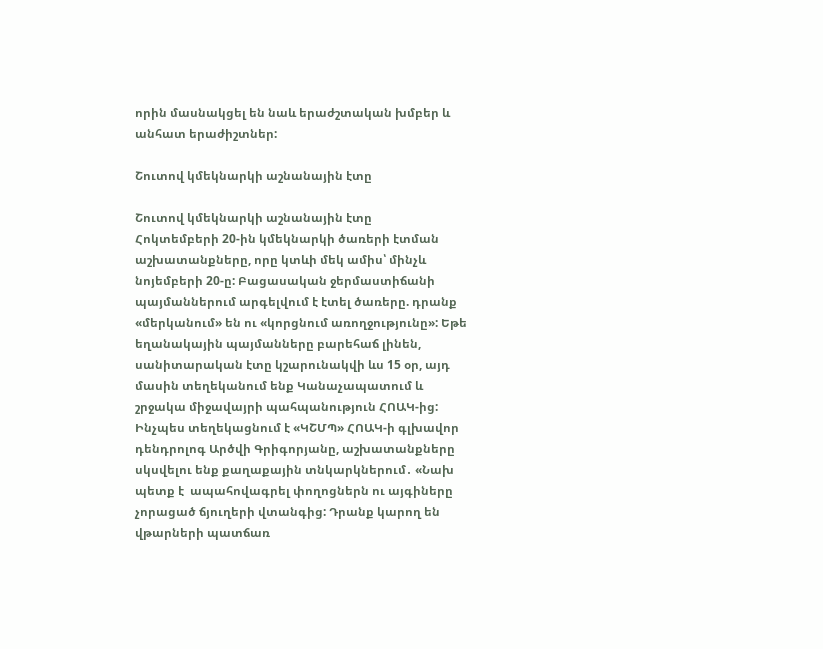որին մասնակցել են նաև երաժշտական խմբեր և անհատ երաժիշտներ:

Շուտով կմեկնարկի աշնանային էտը

Շուտով կմեկնարկի աշնանային էտը
Հոկտեմբերի 20-ին կմեկնարկի ծառերի էտման աշխատանքները, որը կտևի մեկ ամիս՝ մինչև նոյեմբերի 20-ը: Բացասական ջերմաստիճանի պայմաններում արգելվում է էտել ծառերը. դրանք «մերկանում» են ու «կորցնում առողջությունը»: Եթե եղանակային պայմանները բարեհաճ լինեն, սանիտարական էտը կշարունակվի ևս 15 օր, այդ մասին տեղեկանում ենք Կանաչապատում և շրջակա միջավայրի պահպանություն ՀՈԱԿ-ից: Ինչպես տեղեկացնում է «ԿՇՄՊ» ՀՈԱԿ-ի գլխավոր դենդրոլոգ Արծվի Գրիգորյանը, աշխատանքները սկսվելու ենք քաղաքային տնկարկներում․ «Նախ պետք է  ապահովագրել փողոցներն ու այգիները չորացած ճյուղերի վտանգից: Դրանք կարող են վթարների պատճառ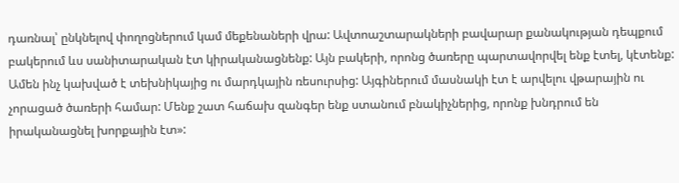դառնալ՝ ընկնելով փողոցներում կամ մեքենաների վրա: Ավտոաշտարակների բավարար քանակության դեպքում բակերում ևս սանիտարական էտ կիրականացնենք: Այն բակերի, որոնց ծառերը պարտավորվել ենք էտել, կէտենք: Ամեն ինչ կախված է տեխնիկայից ու մարդկային ռեսուրսից: Այգիներում մասնակի էտ է արվելու վթարային ու չորացած ծառերի համար: Մենք շատ հաճախ զանգեր ենք ստանում բնակիչներից, որոնք խնդրում են իրականացնել խորքային էտ»: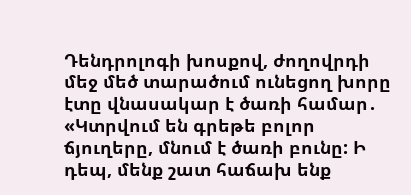Դենդրոլոգի խոսքով, ժողովրդի մեջ մեծ տարածում ունեցող խորը էտը վնասակար է ծառի համար․ «Կտրվում են գրեթե բոլոր ճյուղերը, մնում է ծառի բունը: Ի դեպ, մենք շատ հաճախ ենք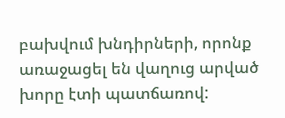բախվում խնդիրների, որոնք առաջացել են վաղուց արված խորը էտի պատճառով: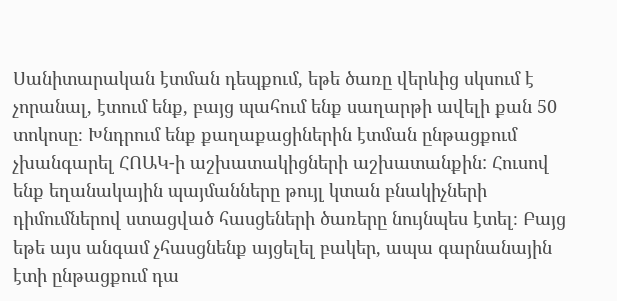Սանիտարական էտման դեպքում, եթե ծառը վերևից սկսում է չորանալ, էտում ենք, բայց պահում ենք սաղարթի ավելի քան 50 տոկոսը։ Խնդրում ենք քաղաքացիներին էտման ընթացքում չխանգարել ՀՈԱԿ-ի աշխատակիցների աշխատանքին: Հուսով ենք եղանակային պայմանները թույլ կտան բնակիչների դիմումներով ստացված հասցեների ծառերը նույնպես էտել։ Բայց եթե այս անգամ չհասցնենք այցելել բակեր, ապա գարնանային էտի ընթացքում դա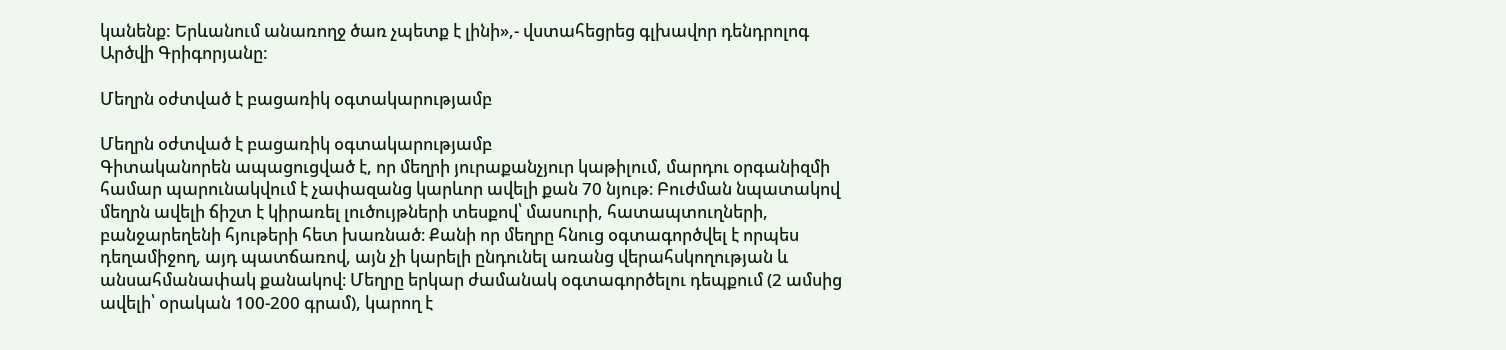կանենք: Երևանում անառողջ ծառ չպետք է լինի»,- վստահեցրեց գլխավոր դենդրոլոգ Արծվի Գրիգորյանը:

Մեղրն օժտված է բացառիկ օգտակարությամբ

Մեղրն օժտված է բացառիկ օգտակարությամբ
Գիտականորեն ապացուցված է, որ մեղրի յուրաքանչյուր կաթիլում, մարդու օրգանիզմի համար պարունակվում է չափազանց կարևոր ավելի քան 70 նյութ։ Բուժման նպատակով մեղրն ավելի ճիշտ է կիրառել լուծույթների տեսքով՝ մասուրի, հատապտուղների, բանջարեղենի հյութերի հետ խառնած։ Քանի որ մեղրը հնուց օգտագործվել է որպես դեղամիջող, այդ պատճառով, այն չի կարելի ընդունել առանց վերահսկողության և անսահմանափակ քանակով։ Մեղրը երկար ժամանակ օգտագործելու դեպքում (2 ամսից ավելի՝ օրական 100-200 գրամ), կարող է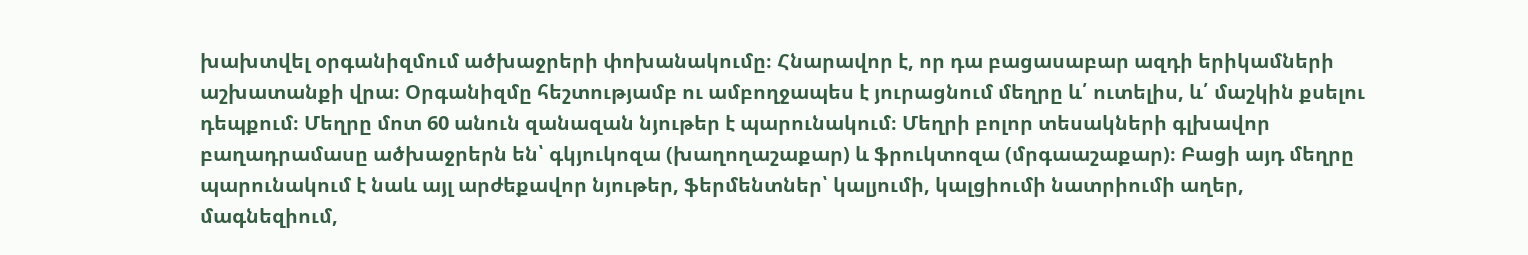խախտվել օրգանիզմում ածխաջրերի փոխանակումը։ Հնարավոր է, որ դա բացասաբար ազդի երիկամների աշխատանքի վրա։ Օրգանիզմը հեշտությամբ ու ամբողջապես է յուրացնում մեղրը և՛ ուտելիս, և՛ մաշկին քսելու դեպքում։ Մեղրը մոտ 60 անուն զանազան նյութեր է պարունակում։ Մեղրի բոլոր տեսակների գլխավոր բաղադրամասը ածխաջրերն են՝ գկյուկոզա (խաղողաշաքար) և ֆրուկտոզա (մրգաաշաքար)։ Բացի այդ մեղրը պարունակում է նաև այլ արժեքավոր նյութեր, ֆերմենտներ՝ կալյումի, կալցիումի նատրիումի աղեր, մագնեզիում,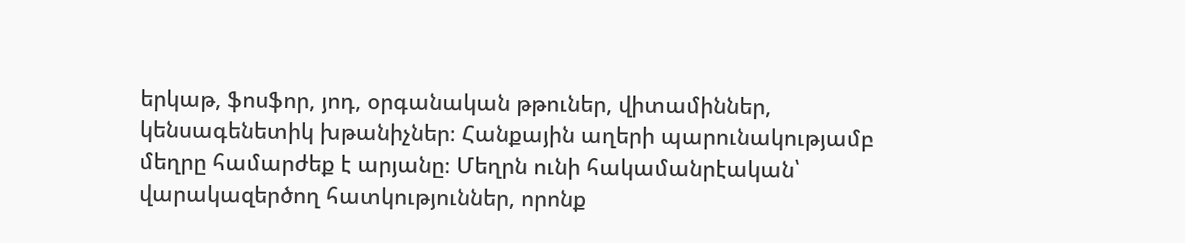երկաթ, ֆոսֆոր, յոդ, օրգանական թթուներ, վիտամիններ, կենսագենետիկ խթանիչներ։ Հանքային աղերի պարունակությամբ մեղրը համարժեք է արյանը։ Մեղրն ունի հակամանրէական՝ վարակազերծող հատկություններ, որոնք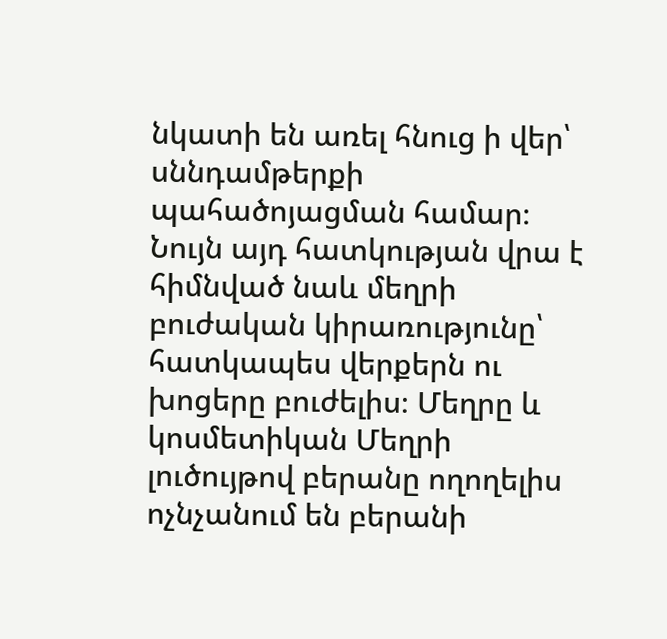նկատի են առել հնուց ի վեր՝ սննդամթերքի պահածոյացման համար։ Նույն այդ հատկության վրա է հիմնված նաև մեղրի բուժական կիրառությունը՝ հատկապես վերքերն ու խոցերը բուժելիս։ Մեղրը և կոսմետիկան Մեղրի լուծույթով բերանը ողողելիս ոչնչանում են բերանի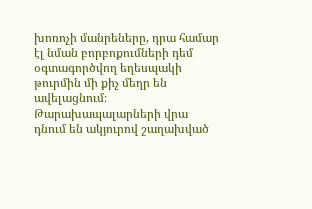խոռոչի մանրեները, դրա համար էլ նման բորբոքումների դեմ օգտագործվող եղեսպակի թուրմին մի քիչ մեղր են ավելացնում։ Թարախապալարների վրա դնում են ակյուրով շաղախված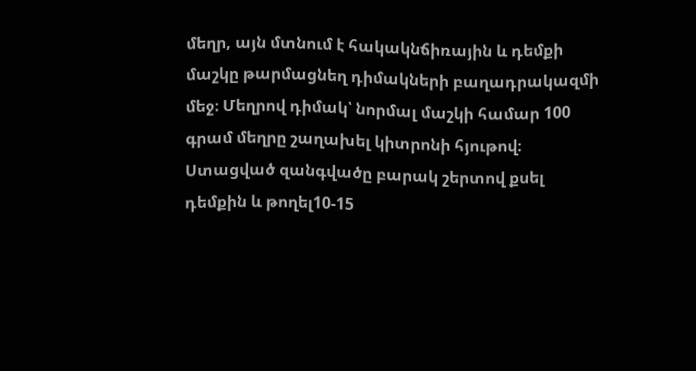մեղր, այն մտնում է հակակնճիռային և դեմքի մաշկը թարմացնեղ դիմակների բաղադրակազմի մեջ։ Մեղրով դիմակ՝ նորմալ մաշկի համար 100 գրամ մեղրը շաղախել կիտրոնի հյութով։ Ստացված զանգվածը բարակ շերտով քսել դեմքին և թողել10-15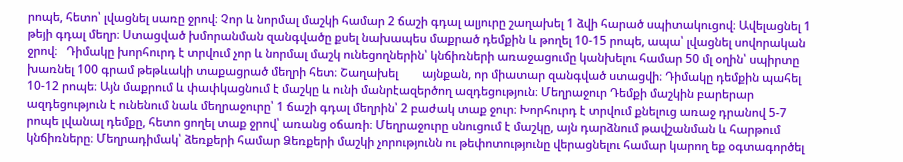րոպե, հետո՝ լվացնել սառը ջրով։ Չոր և նորմալ մաշկի համար 2 ճաշի գդալ ալյուրը շաղախել 1 ձվի հարած սպիտակուցով։ Ավելացնել 1 թեյի գդալ մեղր։ Ստացված խմորանման զանգվածը քսել նախապես մաքրած դեմքին և թողել 10-15 րոպե, ապա՝ լվացնել սովորական ջրով։   Դիմակը խորհուրդ է տրվում չոր և նորմալ մաշկ ունեցողներին՝ կնճիռների առաջացումը կանխելու համար 50 մլ օղին՝ սպիրտը խառնել 100 գրամ թեթևակի տաքացրած մեղրի հետ։ Շաղախել        այնքան, որ միատար զանգված ստացվի։ Դիմակը դեմքին պահել 10-12 րոպե։ Այն մաքրում և փափկացնում է մաշկը և ունի մանրէազերծող ազդեցություն։ Մեղրաջուր Դեմքի մաշկին բարերար ազդեցություն է ունենում նաև մեղրաջուրը՝ 1 ճաշի գդալ մեղրին՝ 2 բաժակ տաք ջուր։ Խորհուրդ է տրվում քնելուց առաջ դրանով 5-7 րոպե լվանալ դեմքը, հետո ցողել տաք ջրով՝ առանց օճառի։ Մեղրաջուրը սնուցում է մաշկը, այն դարձնում թավշանման և հարթում կնճիռները։ Մեղրադիմակ՝ ձեռքերի համար Ձեռքերի մաշկի չորությունն ու թեփոտությունը վերացնելու համար կարող եք օգտագործել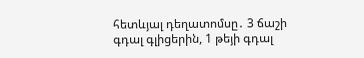հետևյալ դեղատոմսը․ 3 ճաշի գդալ գլիցերին, 1 թեյի գդալ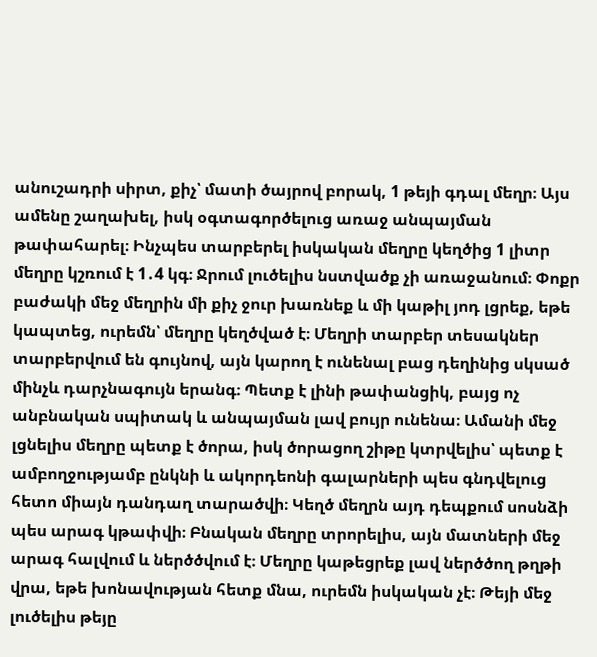անուշադրի սիրտ, քիչ՝ մատի ծայրով բորակ, 1 թեյի գդալ մեղր։ Այս ամենը շաղախել, իսկ օգտագործելուց առաջ անպայման թափահարել։ Ինչպես տարբերել իսկական մեղրը կեղծից 1 լիտր մեղրը կշռում է 1․4 կգ։ Ջրում լուծելիս նստվածք չի առաջանում։ Փոքր բաժակի մեջ մեղրին մի քիչ ջուր խառնեք և մի կաթիլ յոդ լցրեք, եթե կապտեց, ուրեմն՝ մեղրը կեղծված է։ Մեղրի տարբեր տեսակներ տարբերվում են գույնով, այն կարող է ունենալ բաց դեղինից սկսած մինչև դարչնագույն երանգ։ Պետք է լինի թափանցիկ, բայց ոչ անբնական սպիտակ և անպայման լավ բույր ունենա։ Ամանի մեջ լցնելիս մեղրը պետք է ծորա, իսկ ծորացող շիթը կտրվելիս՝ պետք է ամբողջությամբ ընկնի և ակորդեոնի գալարների պես գնդվելուց հետո միայն դանդաղ տարածվի։ Կեղծ մեղրն այդ դեպքում սոսնձի պես արագ կթափվի։ Բնական մեղրը տրորելիս, այն մատների մեջ արագ հալվում և ներծծվում է։ Մեղրը կաթեցրեք լավ ներծծող թղթի վրա, եթե խոնավության հետք մնա, ուրեմն իսկական չէ։ Թեյի մեջ լուծելիս թեյը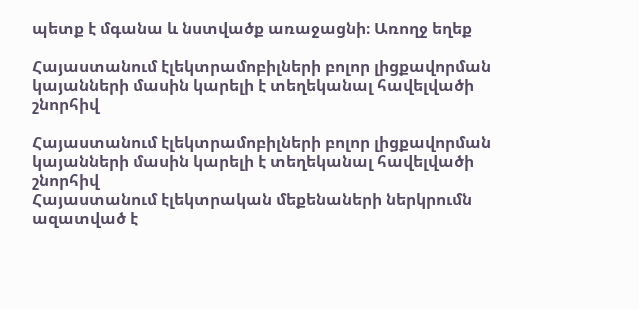պետք է մգանա և նստվածք առաջացնի։ Առողջ եղեք

Հայաստանում էլեկտրամոբիլների բոլոր լիցքավորման կայանների մասին կարելի է տեղեկանալ հավելվածի շնորհիվ

Հայաստանում էլեկտրամոբիլների բոլոր լիցքավորման կայանների մասին կարելի է տեղեկանալ հավելվածի շնորհիվ
Հայաստանում էլեկտրական մեքենաների ներկրումն ազատված է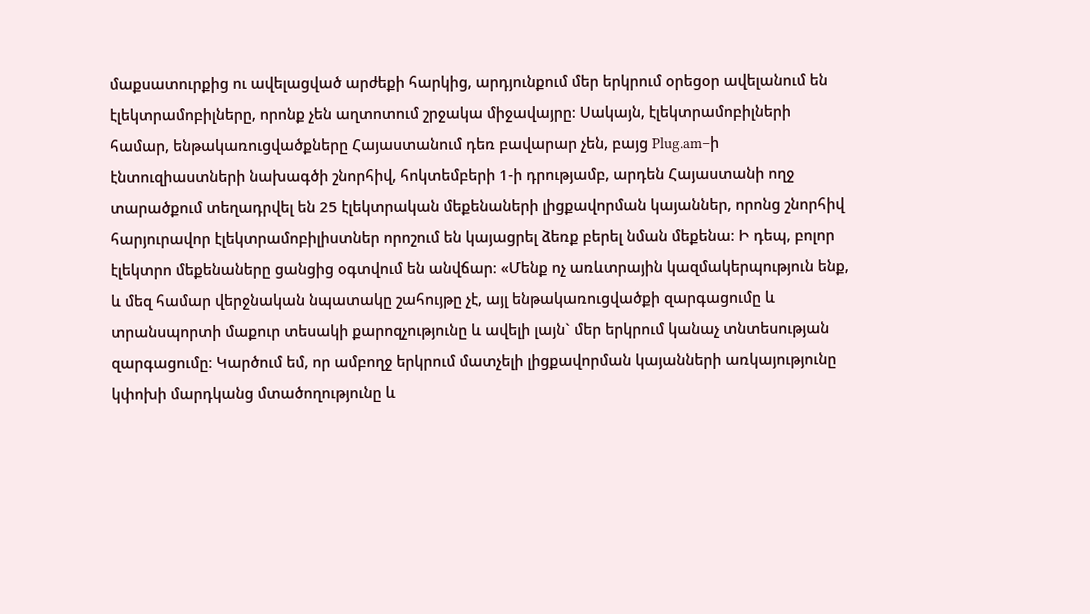մաքսատուրքից ու ավելացված արժեքի հարկից, արդյունքում մեր երկրում օրեցօր ավելանում են էլեկտրամոբիլները, որոնք չեն աղտոտում շրջակա միջավայրը։ Սակայն, էլեկտրամոբիլների համար, ենթակառուցվածքները Հայաստանում դեռ բավարար չեն, բայց Plug.am–ի էնտուզիաստների նախագծի շնորհիվ, հոկտեմբերի 1-ի դրությամբ, արդեն Հայաստանի ողջ տարածքում տեղադրվել են 25 էլեկտրական մեքենաների լիցքավորման կայաններ, որոնց շնորհիվ հարյուրավոր էլեկտրամոբիլիստներ որոշում են կայացրել ձեռք բերել նման մեքենա։ Ի դեպ, բոլոր էլեկտրո մեքենաները ցանցից օգտվում են անվճար։ «Մենք ոչ առևտրային կազմակերպություն ենք, և մեզ համար վերջնական նպատակը շահույթը չէ, այլ ենթակառուցվածքի զարգացումը և տրանսպորտի մաքուր տեսակի քարոզչությունը և ավելի լայն` մեր երկրում կանաչ տնտեսության զարգացումը։ Կարծում եմ, որ ամբողջ երկրում մատչելի լիցքավորման կայանների առկայությունը կփոխի մարդկանց մտածողությունը և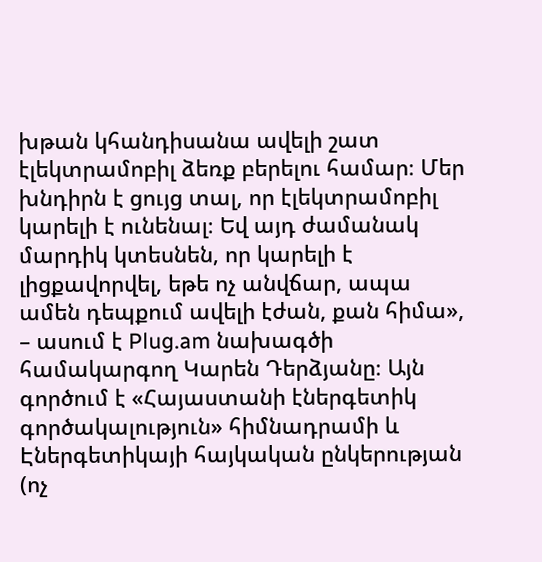խթան կհանդիսանա ավելի շատ էլեկտրամոբիլ ձեռք բերելու համար։ Մեր խնդիրն է ցույց տալ, որ էլեկտրամոբիլ կարելի է ունենալ։ Եվ այդ ժամանակ մարդիկ կտեսնեն, որ կարելի է լիցքավորվել, եթե ոչ անվճար, ապա ամեն դեպքում ավելի էժան, քան հիմա», – ասում է Plug.am նախագծի համակարգող Կարեն Դերձյանը։ Այն գործում է «Հայաստանի էներգետիկ գործակալություն» հիմնադրամի և Էներգետիկայի հայկական ընկերության (ոչ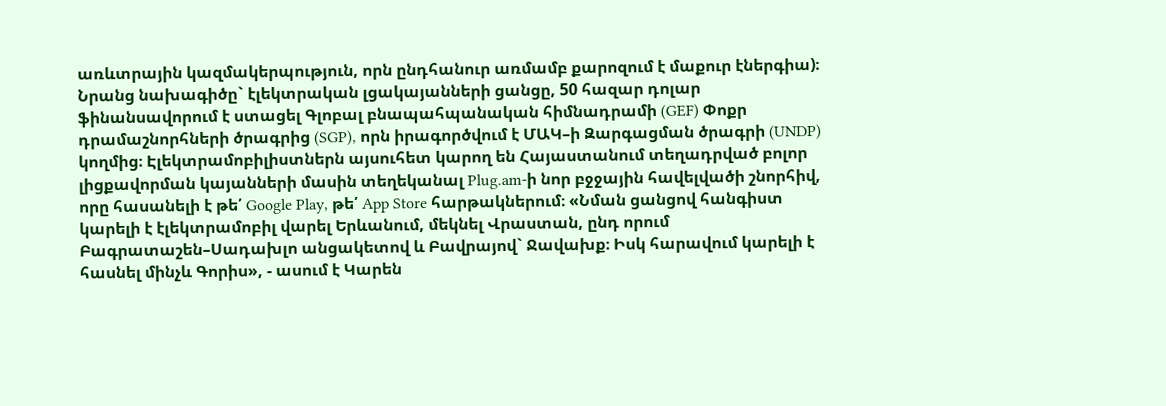առևտրային կազմակերպություն, որն ընդհանուր առմամբ քարոզում է մաքուր էներգիա)։ Նրանց նախագիծը` էլեկտրական լցակայանների ցանցը, 50 հազար դոլար ֆինանսավորում է ստացել Գլոբալ բնապահպանական հիմնադրամի (GEF) Փոքր դրամաշնորհների ծրագրից (SGP), որն իրագործվում է ՄԱԿ–ի Զարգացման ծրագրի (UNDP) կողմից։ Էլեկտրամոբիլիստներն այսուհետ կարող են Հայաստանում տեղադրված բոլոր լիցքավորման կայանների մասին տեղեկանալ Plug.am-ի նոր բջջային հավելվածի շնորհիվ, որը հասանելի է թե՛ Google Play, թե՛ App Store հարթակներում։ «Նման ցանցով հանգիստ կարելի է էլեկտրամոբիլ վարել Երևանում, մեկնել Վրաստան, ընդ որում Բագրատաշեն–Սադախլո անցակետով և Բավրայով` Ջավախք։ Իսկ հարավում կարելի է հասնել մինչև Գորիս», - ասում է Կարեն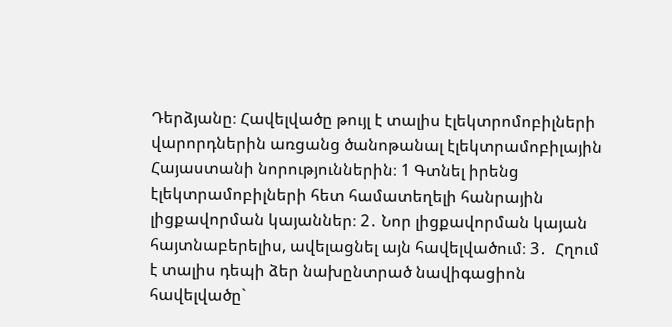Դերձյանը։ Հավելվածը թույլ է տալիս էլեկտրոմոբիլների վարորդներին առցանց ծանոթանալ էլեկտրամոբիլային Հայաստանի նորություններին։ 1 Գտնել իրենց էլեկտրամոբիլների հետ համատեղելի հանրային լիցքավորման կայաններ։ 2․ Նոր լիցքավորման կայան հայտնաբերելիս, ավելացնել այն հավելվածում։ 3․  Հղում է տալիս դեպի ձեր նախընտրած նավիգացիոն հավելվածը`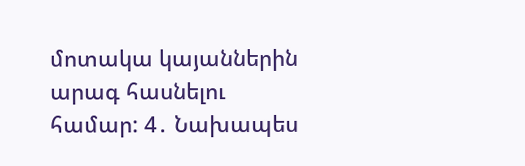մոտակա կայաններին արագ հասնելու համար: 4․ Նախապես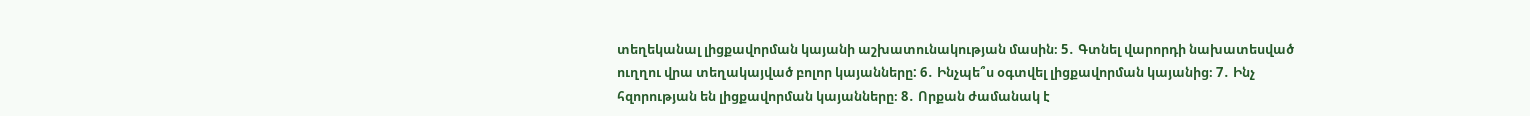տեղեկանալ լիցքավորման կայանի աշխատունակության մասին։ 5․ Գտնել վարորդի նախատեսված ուղղու վրա տեղակայված բոլոր կայանները: 6․ Ինչպե՞ս օգտվել լիցքավորման կայանից։ 7․ Ինչ հզորության են լիցքավորման կայանները։ 8․ Որքան ժամանակ է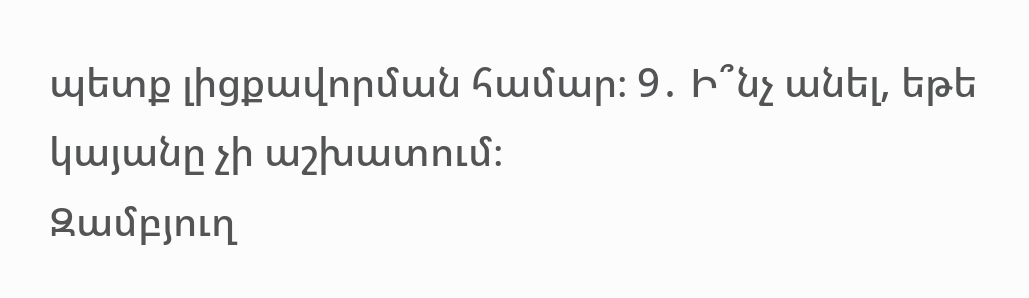պետք լիցքավորման համար։ 9․ Ի՞նչ անել, եթե կայանը չի աշխատում։
Զամբյուղ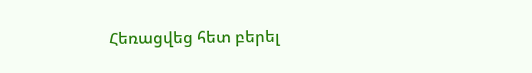Հեռացվեց հետ բերել